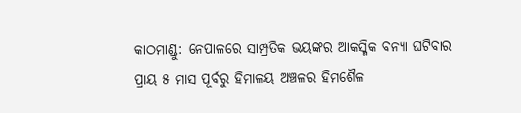କାଠମାଣ୍ଡୁ: ନେପାଳରେ ସାମ୍ପ୍ରତିକ ଭୟଙ୍କର ଆକସ୍ମିକ ବନ୍ୟା ଘଟିବାର ପ୍ରାୟ ୫ ମାସ ପୂର୍ବରୁ ହିମାଳୟ ଅଞ୍ଚଳର ହିମଶୈଳ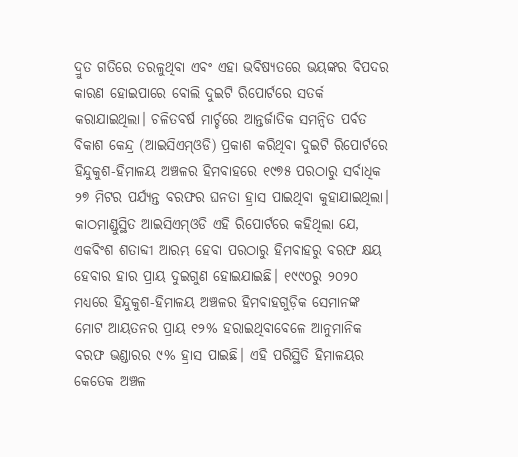ଦ୍ରୁତ ଗତିରେ ତରଳୁଥିବା ଏବଂ ଏହା ଭବିଷ୍ୟତରେ ଭୟଙ୍କର ବିପଦର କାରଣ ହୋଇପାରେ ବୋଲି ଦୁଇଟି ରିପୋର୍ଟରେ ସତର୍କ କରାଯାଇଥିଲା। ଚଳିତବର୍ଷ ମାର୍ଚ୍ଚରେ ଆନ୍ତର୍ଜାତିକ ସମନ୍ୱିତ ପର୍ବତ ବିକାଶ କେନ୍ଦ୍ର (ଆଇସିଏମ୍ଓଡି) ପ୍ରକାଶ କରିଥିବା ଦୁଇଟି ରିପୋର୍ଟରେ ହିନ୍ଦୁକୁଶ-ହିମାଳୟ ଅଞ୍ଚଳର ହିମବାହରେ ୧୯୭୫ ପରଠାରୁ ସର୍ବାଧିକ ୨୭ ମିଟର ପର୍ଯ୍ୟନ୍ତ ବରଫର ଘନତା ହ୍ରାସ ପାଇଥିବା କୁହାଯାଇଥିଲା।
କାଠମାଣ୍ଡୁସ୍ଥିତ ଆଇସିଏମ୍ଓଡି ଏହି ରିପୋର୍ଟରେ କହିଥିଲା ଯେ, ଏକବିଂଶ ଶତାବ୍ଦୀ ଆରମ୍ଭ ହେବା ପରଠାରୁ ହିମବାହରୁ ବରଫ କ୍ଷୟ ହେବାର ହାର ପ୍ରାୟ ଦୁଇଗୁଣ ହୋଇଯାଇଛି। ୧୯୯୦ରୁ ୨୦୨୦ ମଧ୍ୟରେ ହିନ୍ଦୁକୁଶ-ହିମାଳୟ ଅଞ୍ଚଳର ହିମବାହଗୁଡ଼ିକ ସେମାନଙ୍କ ମୋଟ ଆୟତନର ପ୍ରାୟ ୧୨% ହରାଇଥିବାବେଳେ ଆନୁମାନିକ ବରଫ ଭଣ୍ଡାରର ୯% ହ୍ରାସ ପାଇଛି। ଏହି ପରିସ୍ଥିତି ହିମାଳୟର କେତେକ ଅଞ୍ଚଳ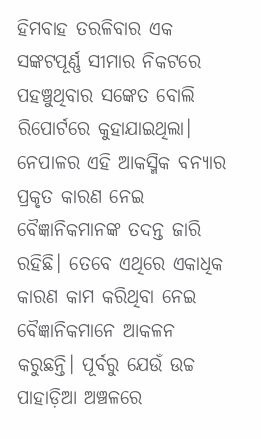ହିମବାହ ତରଳିବାର ଏକ ସଙ୍କଟପୂର୍ଣ୍ଣ ସୀମାର ନିକଟରେ ପହଞ୍ଚୁଥିବାର ସଙ୍କେତ ବୋଲି ରିପୋର୍ଟରେ କୁହାଯାଇଥିଲା।
ନେପାଳର ଏହି ଆକସ୍ମିକ ବନ୍ୟାର ପ୍ରକୃତ କାରଣ ନେଇ ବୈଜ୍ଞାନିକମାନଙ୍କ ତଦନ୍ତ ଜାରି ରହିଛି। ତେବେ ଏଥିରେ ଏକାଧିକ କାରଣ କାମ କରିଥିବା ନେଇ ବୈଜ୍ଞାନିକମାନେ ଆକଳନ କରୁଛନ୍ତି। ପୂର୍ବରୁ ଯେଉଁ ଉଚ୍ଚ ପାହାଡ଼ିଆ ଅଞ୍ଚଳରେ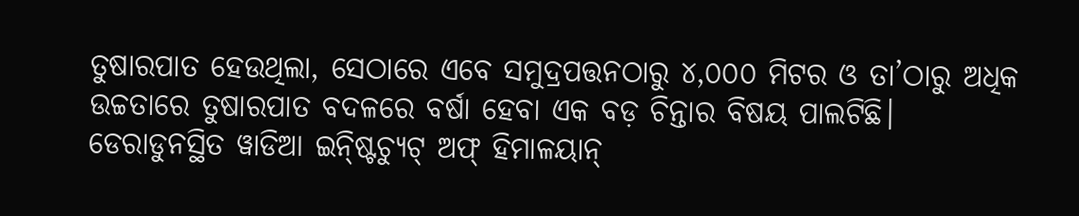ତୁଷାରପାତ ହେଉଥିଲା, ସେଠାରେ ଏବେ ସମୁଦ୍ରପତ୍ତନଠାରୁ ୪,୦୦୦ ମିଟର ଓ ତା’ଠାରୁ ଅଧିକ ଉଚ୍ଚତାରେ ତୁଷାରପାତ ବଦଳରେ ବର୍ଷା ହେବା ଏକ ବଡ଼ ଚିନ୍ତାର ବିଷୟ ପାଲଟିଛି।
ଡେରାଡୁନସ୍ଥିତ ୱାଡିଆ ଇନ୍ଷ୍ଟିଚ୍ୟୁଟ୍ ଅଫ୍ ହିମାଳୟାନ୍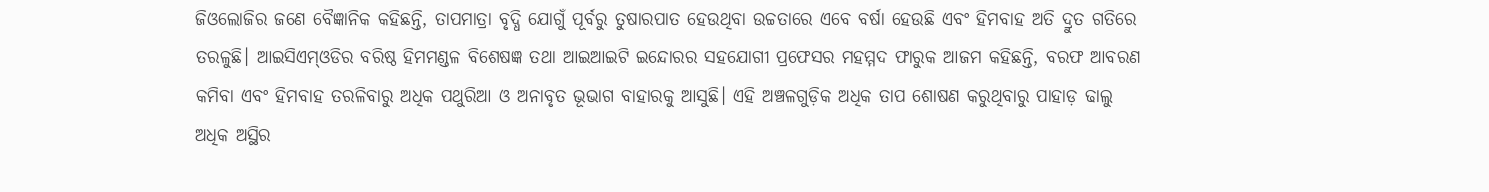ଜିଓଲୋଜିର ଜଣେ ବୈଜ୍ଞାନିକ କହିଛନ୍ତି, ତାପମାତ୍ରା ବୃଦ୍ଧି ଯୋଗୁଁ ପୂର୍ବରୁ ତୁଷାରପାତ ହେଉଥିବା ଉଚ୍ଚତାରେ ଏବେ ବର୍ଷା ହେଉଛି ଏବଂ ହିମବାହ ଅତି ଦ୍ରୁତ ଗତିରେ ତରଳୁଛି। ଆଇସିଏମ୍ଓଡିର ବରିଷ୍ଠ ହିମମଣ୍ଡଳ ବିଶେଷଜ୍ଞ ତଥା ଆଇଆଇଟି ଇନ୍ଦୋରର ସହଯୋଗୀ ପ୍ରଫେସର ମହମ୍ମଦ ଫାରୁକ ଆଜମ କହିଛନ୍ତି, ବରଫ ଆବରଣ କମିବା ଏବଂ ହିମବାହ ତରଳିବାରୁ ଅଧିକ ପଥୁରିଆ ଓ ଅନାବୃତ ଭୂଭାଗ ବାହାରକୁ ଆସୁଛି। ଏହି ଅଞ୍ଚଳଗୁଡ଼ିକ ଅଧିକ ତାପ ଶୋଷଣ କରୁଥିବାରୁ ପାହାଡ଼ ଢାଲୁ ଅଧିକ ଅସ୍ଥିର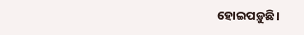ହୋଇପଡ଼ୁଛି।